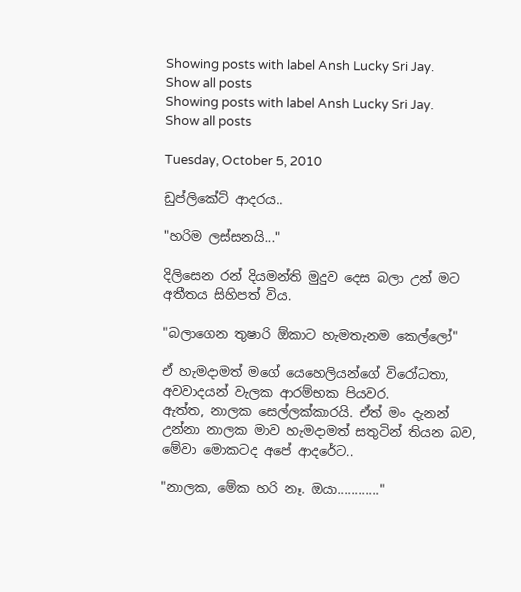Showing posts with label Ansh Lucky Sri Jay. Show all posts
Showing posts with label Ansh Lucky Sri Jay. Show all posts

Tuesday, October 5, 2010

ඩුප්ලිකේට් ආදරය..

"හරිම ලස්සනයි..."

දිලිසෙන රන් දියමන්ති මුදුව දෙස බලා උන් මට අතීතය සිහිපත් විය.

"බලාගෙන තුෂාරි ඕකාට හැමතැනම කෙල්ලෝ"

ඒ හැමදාමත් මගේ යෙහෙලියන්ගේ විරෝධතා, අවවාදයන් වැලක ආරම්භක පියවර.
ඇත්ත, නාලක සෙල්ලක්කාරයි. ඒත් මං දැනන් උන්නා නාලක මාව හැමදාමත් සතුටින් තියන බව, මේවා මොකටද අපේ ආදරේට..

"නාලක, මේක හරි නෑ. ඔයා............"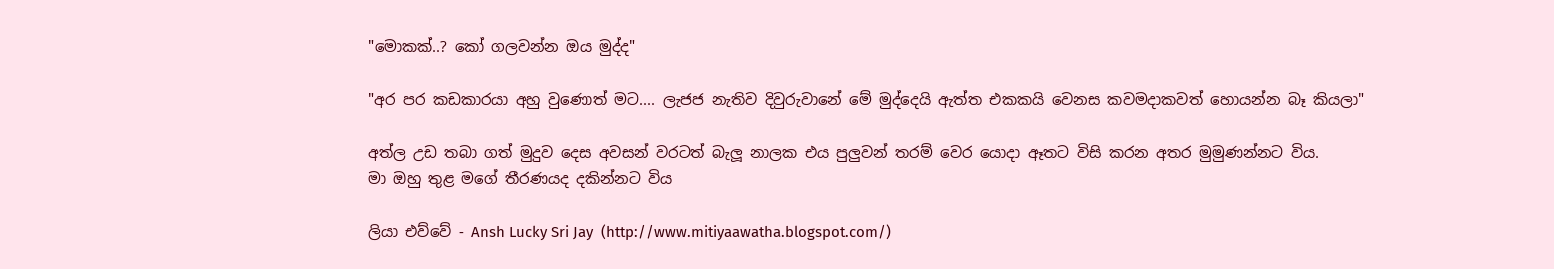"මොකක්..? කෝ ගලවන්න ඔය මුද්ද"

"අර පර කඩකාරයා අහු වුණොත් මට.... ලැජජ නැතිව දිවුරුවානේ මේ මුද්දෙයි ඇත්ත එකකයි වෙනස කවමදාකවත් හොයන්න බෑ කියලා"

අත්ල උඩ තබා ගත් මුදුව දෙස අවසන් වරටත් බැලූ නාලක එය පුලුවන් තරම් වෙර යොදා ඈතට විසි කරන අතර මුමුණන්නට විය.
මා ඔහු තුළ මගේ තීරණයද දකින්නට විය

ලියා එව්වේ - Ansh Lucky Sri Jay  (http://www.mitiyaawatha.blogspot.com/)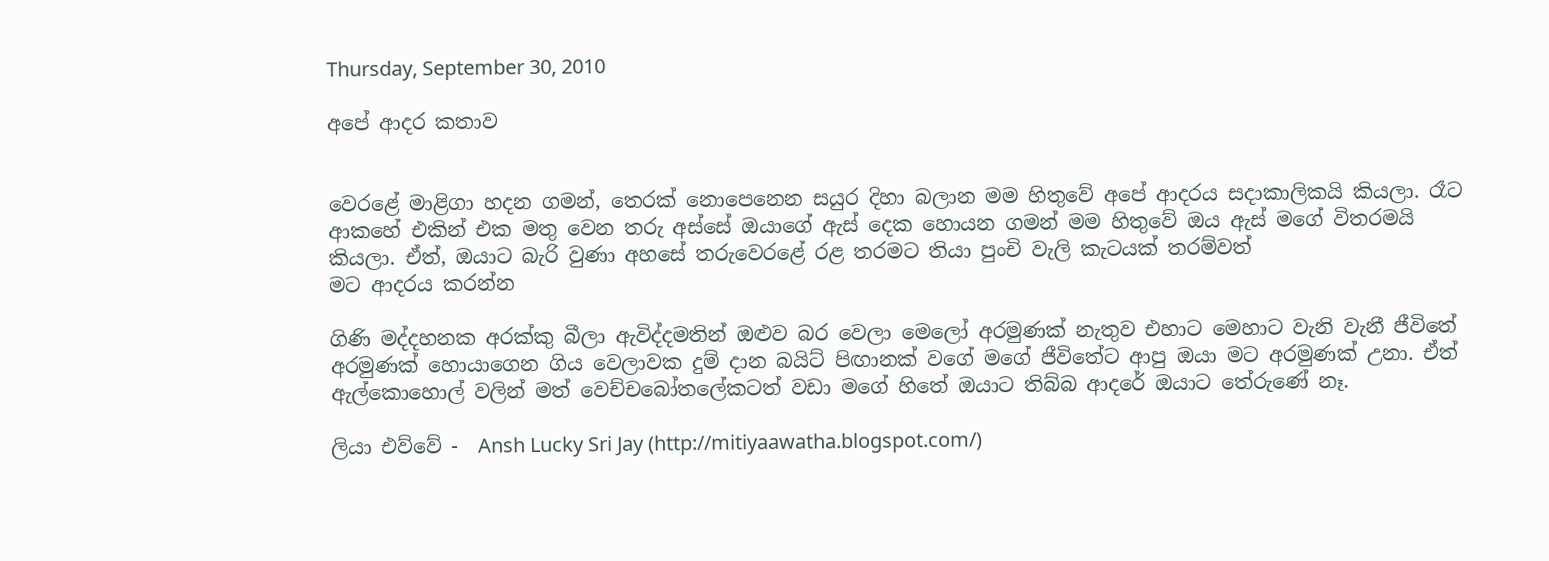Thursday, September 30, 2010

අපේ ආදර කතාව


වෙරළේ මාළිගා හදන ගමන්, තෙරක් නොපෙනෙන සයුර දිහා බලාන මම හිතුවේ අපේ ආදරය සදාකාලිකයි කියලා. රෑට ආකහේ එකින් එක මතු වෙන තරු අස්සේ ඔයාගේ ඇස් දෙක හොයන ගමන් මම හිතුවේ ඔය ඇස් මගේ විතරමයි කියලා. ඒත්, ඔයාට බැරි වුණා අහසේ තරුවෙරළේ රළ තරමට තියා පුංචි වැලි කැටයක් තරම්වත්
මට ආදරය කරන්න

ගිණි මද්දහනක අරක්කු බීලා ඇවිද්දමතින් ඔළුව බර වෙලා මෙලෝ අරමුණක් නැතුව එහාට මෙහාට වැනි වැනී ජීවිතේ අරමුණක් හොයාගෙන ගිය වෙලාවක දුම් දාන බයිට් පිඟානක් වගේ මගේ ජීවිතේට ආපු ඔයා මට අරමුණක් උනා. ඒත් ඇල්කොහොල් වලින් මත් වෙච්චබෝතලේකටත් වඩා මගේ හිතේ ඔයාට තිබ්බ ආදරේ ඔයාට තේරුණේ නෑ.

ලියා එව්වේ -  Ansh Lucky Sri Jay (http://mitiyaawatha.blogspot.com/)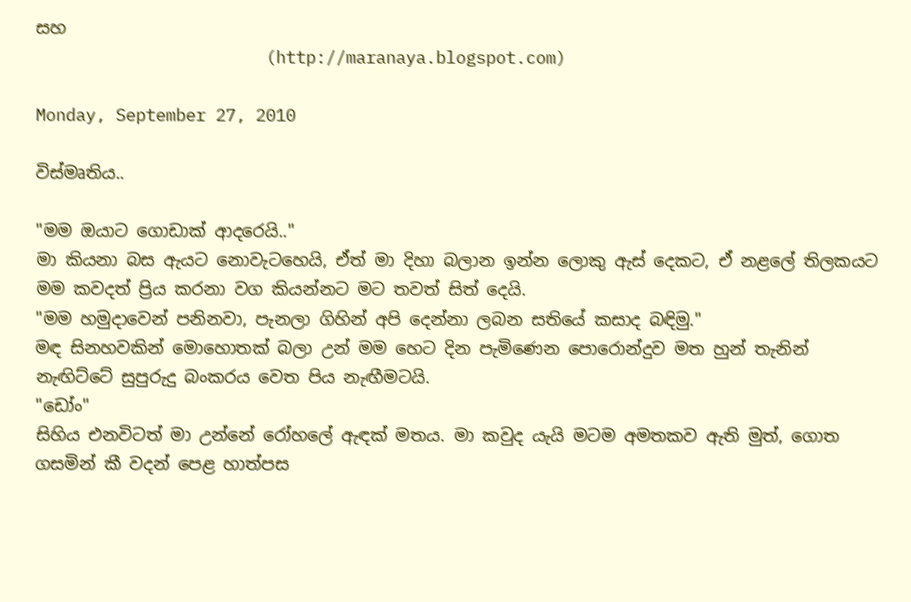සහ
                       (http://maranaya.blogspot.com)

Monday, September 27, 2010

විස්මෘතිය..

"මම ඔයාට ගොඩාක් ආදරෙයි.."
මා කියනා බස ඇයට නොවැටහෙයි, ඒත් මා දිහා බලාන ඉන්න ලොකු ඇස් දෙකට, ඒ නළලේ තිලකයට මම කවදත් ප්‍රිය කරනා වග කියන්නට මට තවත් සිත් දෙයි.
"මම හමුදාවෙන් පනිනවා, පැනලා ගිහින් අපි දෙන්නා ලබන සතියේ කසාද බඳිමු."
මඳ සිනහවකින් මොහොතක් බලා උන් මම හෙට දින පැමිණෙන පොරොන්දුව මත හුන් තැනින් නැඟිට්ටේ සුපුරුදු බංකරය වෙත පිය නැඟීමටයි.
"ඩෝං"
සිහිය එනවිටත් මා උන්නේ රෝහලේ ඇඳක් මතය. මා කවුද යැයි මටම අමතකව ඇති මුත්, ගොත ගසමින් කී වදන් පෙළ හාත්පස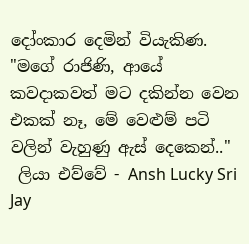දෝංකාර දෙමින් වියැකිණ.
"මගේ රාජිණි, ආයේ කවදාකවත් මට දකින්න වෙන එකක් නෑ, මේ වෙළුම් පටි වලින් වැහුණු ඇස් දෙකෙන්.."
 ලියා එව්වේ - Ansh Lucky Sri Jay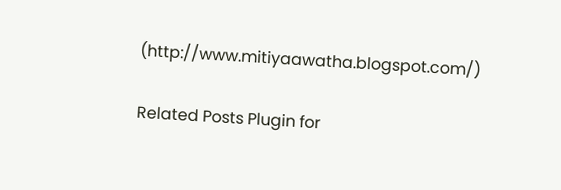(http://www.mitiyaawatha.blogspot.com/)

Related Posts Plugin for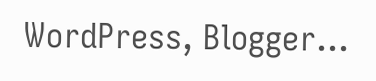WordPress, Blogger...